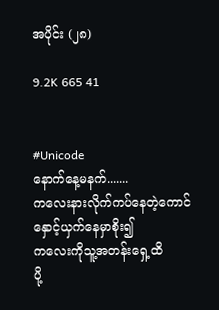အပိုင်း (၂၈)

9.2K 665 41


#Unicode
နောက်နေ့မနက်.......
ကလေးနားလိုက်ကပ်နေတဲ့ကောင်
နှောင့်ယှက်နေမှာစိုး၍
ကလေးကိုသူ့အတန်းရှေ့ထိ
ပို့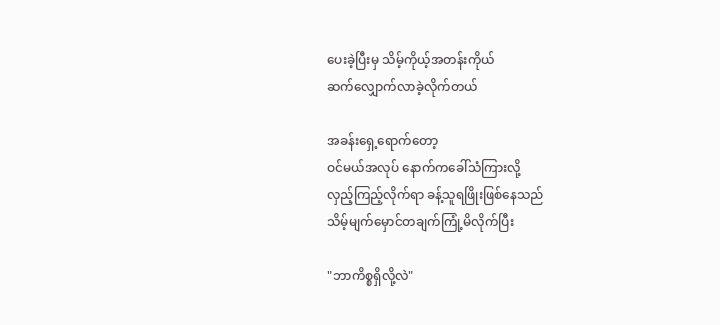ပေးခဲ့ပြီးမှ သိမ့်ကိုယ့်အတန်းကိုယ်
ဆက်လျှောက်လာခဲ့လိုက်တယ်

အခန်းရှေ့ရောက်တော့
ဝင်မယ်အလုပ် နောက်ကခေါ်သံကြားလို့
လှည့်ကြည့်လိုက်ရာ ခန့်သူရဖြိုးဖြစ်နေသည်
သိမ့်မျက်မှောင်တချက်ကြုံ့မိလိုက်ပြီး

"ဘာကိစ္စရှိလို့လဲ"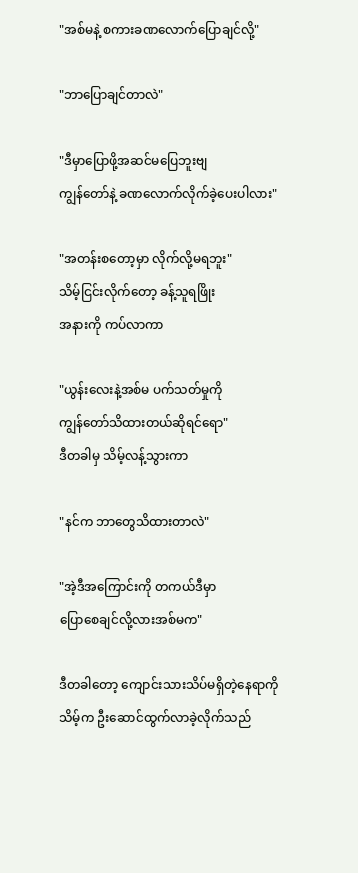"အစ်မနဲ့ စကားခဏလောက်ပြောချင်လို့"

"ဘာပြောချင်တာလဲ"

"ဒီမှာပြောဖို့အဆင်မပြေဘူးဗျ
ကျွန်တော်နဲ့ ခဏလောက်လိုက်ခဲ့ပေးပါလား"

"အတန်းစတော့မှာ လိုက်လို့မရဘူး"
သိမ့်ငြင်းလိုက်တော့ ခန့်သူရဖြိုး
အနားကို ကပ်လာကာ

"ယွန်း‌လေးနဲ့အစ်မ ပက်သတ်မှုကို
ကျွန်တော်သိထားတယ်ဆိုရင်ရော"
ဒီတခါမှ သိမ့်လန့်သွားကာ

"နင်က ဘာတွေသိထားတာလဲ"

"အဲ့ဒီအကြောင်းကို တကယ်ဒီမှာ
ပြောစေချင်လို့လားအစ်မက"

ဒီတခါတော့ ကျောင်းသားသိပ်မရှိတဲ့နေရာကို
သိမ့်က ဦးဆောင်ထွက်လာခဲ့လိုက်သည်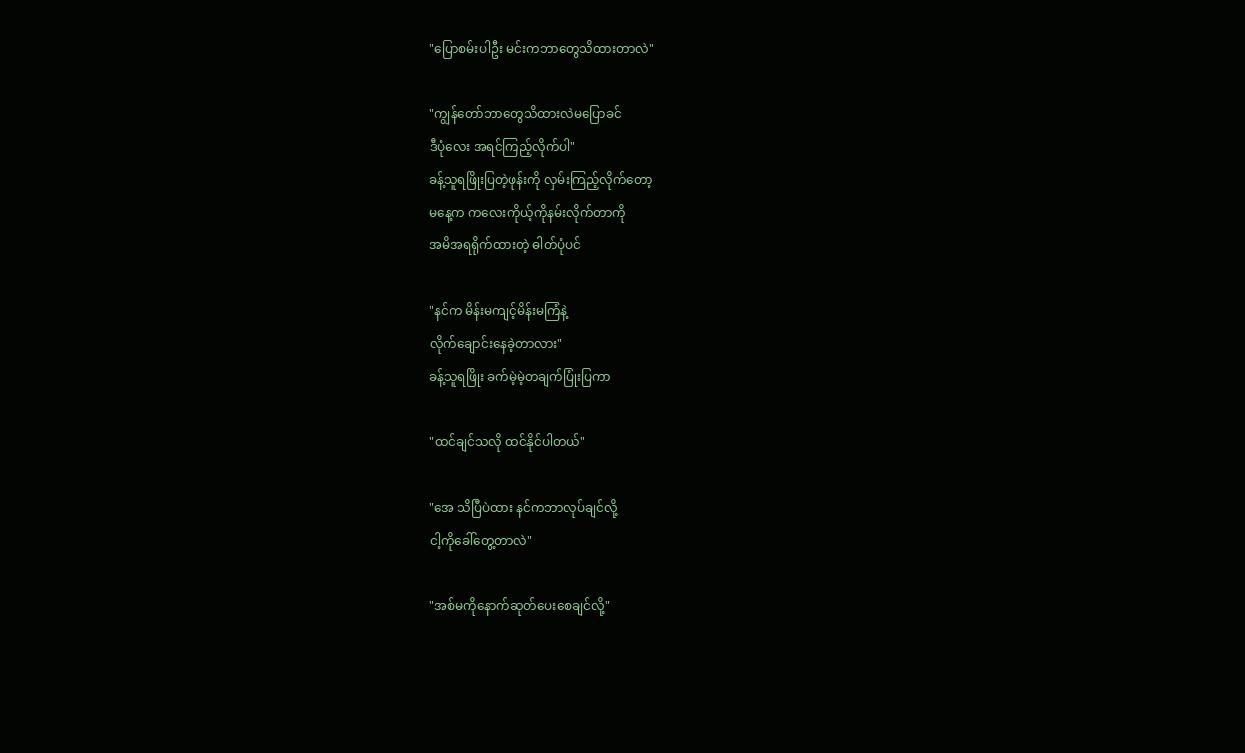"ပြောစမ်းပါဦး မင်းကဘာတွေသိထားတာလဲ"

"ကျွန်တော်ဘာတွေသိထားလဲမပြောခင်
ဒီပုံလေး အရင်ကြည့်လိုက်ပါ"
ခန့်သူရဖြိုးပြတဲ့ဖုန်းကို လှမ်းကြည့်လိုက်တော့
မနေ့က ကလေးကိုယ့်ကိုနမ်းလိုက်တာကို
အမိအရရိုက်ထားတဲ့ ဓါတ်ပုံပင်

"နင်က မိန်းမကျင့်မိန်းမကြံနဲ့
လိုက်ချောင်းနေခဲ့တာလား"
ခန့်သူရဖြိုး ခက်မဲ့မဲ့တချက်ပြုံးပြကာ

"ထင်ချင်သလို ထင်နိုင်ပါတယ်"

"အေ သိပြီပဲထား နင်ကဘာလုပ်ချင်လို့
ငါ့ကိုခေါ်တွေ့တာလဲ"

"အစ်မကိုနောက်ဆုတ်ပေးစေချင်လို့"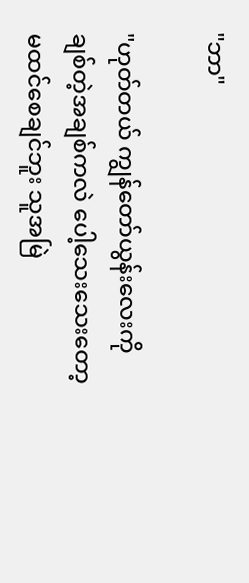"ဘာ"

"ဟုတ်တယ် ကျွန်တော်ယွန်းလေးကို
ချစ်တဲ့အချစ်ကလဲ ပေါ့သေးသေးတော့
မထင်စေချင်ဘူး သူအမြဲ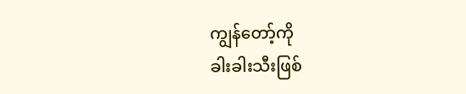ကျွန်တော့်ကို
ခါးခါးသီးဖြစ်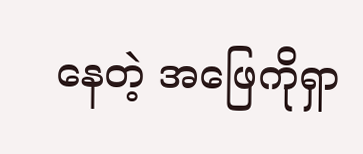နေတဲ့ အဖြေကိုရှာ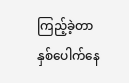ကြည့်ခဲ့တာ
နှစ်ပေါက်နေ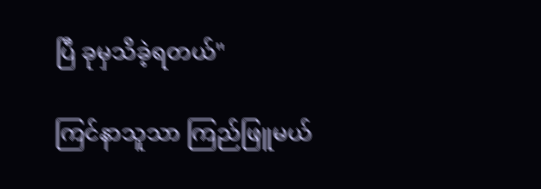ပြီ ခုမှသိခဲ့ရတယ်"

ကြင်နာသူသာ ကြည်ဖြူမယ်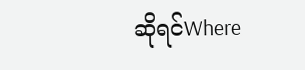ဆိုရင်Where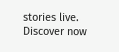stories live. Discover now